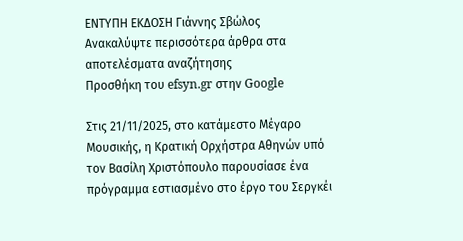ΕΝΤΥΠΗ ΕΚΔΟΣΗ Γιάννης Σβώλος
Ανακαλύψτε περισσότερα άρθρα στα αποτελέσματα αναζήτησης
Προσθήκη του efsyn.gr στην Google

Στις 21/11/2025, στο κατάμεστο Μέγαρο Μουσικής, η Κρατική Ορχήστρα Αθηνών υπό τον Βασίλη Χριστόπουλο παρουσίασε ένα πρόγραμμα εστιασμένο στο έργο του Σεργκέι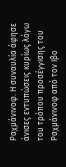Ραχμάνινοφ. Η συναυλία άφησε άνισες εντυπώσεις κυρίως λόγω του τρόπου προσέγγισης του Ραχμάνινοφ από τον Ιβο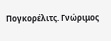Πογκορέλιτς. Γνώριμος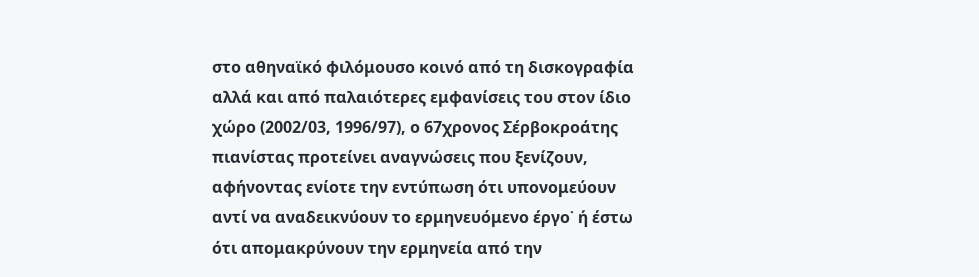στο αθηναϊκό φιλόμουσο κοινό από τη δισκογραφία αλλά και από παλαιότερες εμφανίσεις του στον ίδιο χώρο (2002/03, 1996/97), ο 67χρονος Σέρβοκροάτης πιανίστας προτείνει αναγνώσεις που ξενίζουν, αφήνοντας ενίοτε την εντύπωση ότι υπονομεύουν αντί να αναδεικνύουν το ερμηνευόμενο έργο˙ ή έστω ότι απομακρύνουν την ερμηνεία από την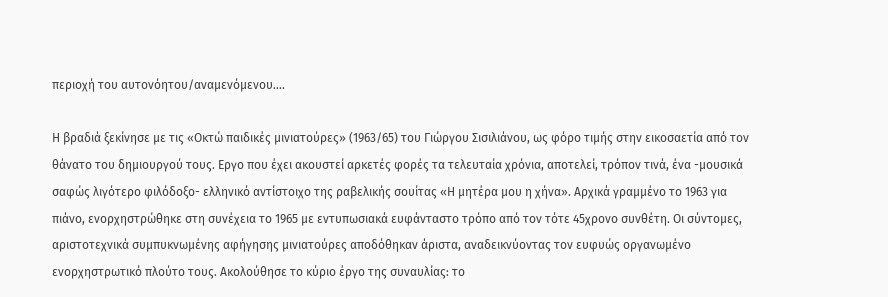περιοχή του αυτονόητου/αναμενόμενου….

Η βραδιά ξεκίνησε με τις «Οκτώ παιδικές μινιατούρες» (1963/65) του Γιώργου Σισιλιάνου, ως φόρο τιμής στην εικοσαετία από τον θάνατο του δημιουργού τους. Εργο που έχει ακουστεί αρκετές φορές τα τελευταία χρόνια, αποτελεί, τρόπον τινά, ένα -μουσικά σαφώς λιγότερο φιλόδοξο- ελληνικό αντίστοιχο της ραβελικής σουίτας «Η μητέρα μου η χήνα». Αρχικά γραμμένο το 1963 για πιάνο, ενορχηστρώθηκε στη συνέχεια το 1965 με εντυπωσιακά ευφάνταστο τρόπο από τον τότε 45χρονο συνθέτη. Οι σύντομες, αριστοτεχνικά συμπυκνωμένης αφήγησης μινιατούρες αποδόθηκαν άριστα, αναδεικνύοντας τον ευφυώς οργανωμένο ενορχηστρωτικό πλούτο τους. Ακολούθησε το κύριο έργο της συναυλίας: το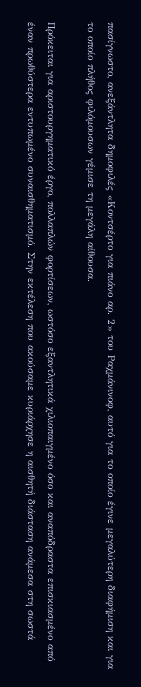πασίγνωστο, ανεξάντλητα δημοφιλές «Κοντσέρτο για πιάνο αρ. 2» του Ραχμάνινοφ, αυτό για το οποίο έγινε μεγαλύτερη διαφήμιση και για το οποίο πλήθος φιλόμουσων γέμισε τη μεγάλη αίθουσα.

Πρόκειται για αριστουργηματικό έργο, πολλαπλών φορτίσεων, ωστόσο εξαντλητικά χιλιοπαιγμένο όσο και αναπόδραστα επισκιασμένο από έναν πρωθύστερα εντυπωμένο συναισθηματισμό. Στην εκτέλεση που ακούσαμε κυριάρχησε η αισθητή διάσταση ανάμεσα στη σωστά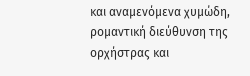και αναμενόμενα χυμώδη, ρομαντική διεύθυνση της ορχήστρας και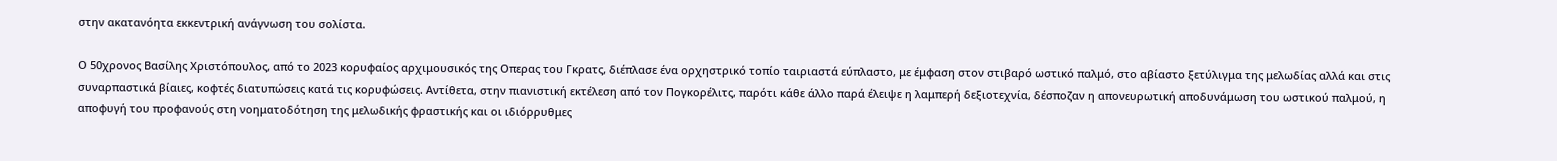στην ακατανόητα εκκεντρική ανάγνωση του σολίστα.

Ο 50χρονος Βασίλης Χριστόπουλος, από το 2023 κορυφαίος αρχιμουσικός της Οπερας του Γκρατς, διέπλασε ένα ορχηστρικό τοπίο ταιριαστά εύπλαστο, με έμφαση στον στιβαρό ωστικό παλμό, στο αβίαστο ξετύλιγμα της μελωδίας αλλά και στις συναρπαστικά βίαιες, κοφτές διατυπώσεις κατά τις κορυφώσεις. Αντίθετα, στην πιανιστική εκτέλεση από τον Πογκορέλιτς, παρότι κάθε άλλο παρά έλειψε η λαμπερή δεξιοτεχνία, δέσποζαν η απονευρωτική αποδυνάμωση του ωστικού παλμού, η αποφυγή του προφανούς στη νοηματοδότηση της μελωδικής φραστικής και οι ιδιόρρυθμες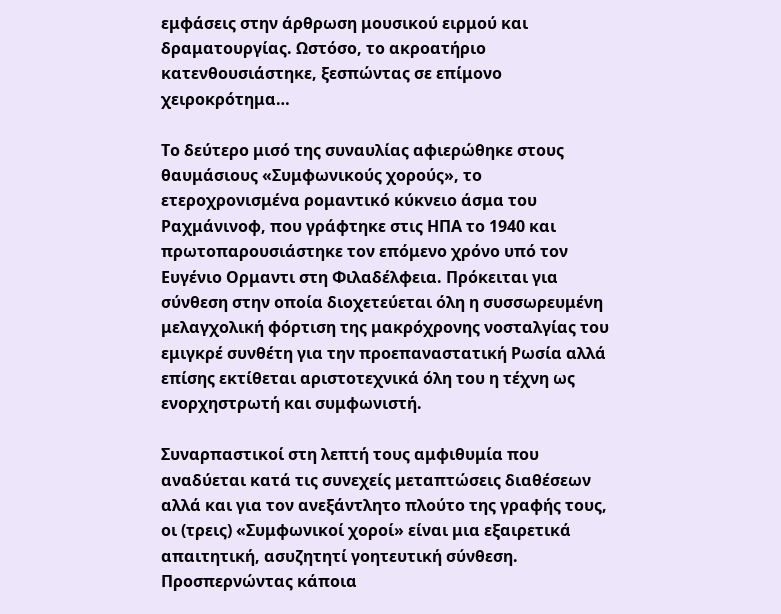εμφάσεις στην άρθρωση μουσικού ειρμού και δραματουργίας. Ωστόσο, το ακροατήριο κατενθουσιάστηκε, ξεσπώντας σε επίμονο χειροκρότημα…

Το δεύτερο μισό της συναυλίας αφιερώθηκε στους θαυμάσιους «Συμφωνικούς χορούς», το ετεροχρονισμένα ρομαντικό κύκνειο άσμα του Ραχμάνινοφ, που γράφτηκε στις ΗΠΑ το 1940 και πρωτοπαρουσιάστηκε τον επόμενο χρόνο υπό τον Ευγένιο Ορμαντι στη Φιλαδέλφεια. Πρόκειται για σύνθεση στην οποία διοχετεύεται όλη η συσσωρευμένη μελαγχολική φόρτιση της μακρόχρονης νοσταλγίας του εμιγκρέ συνθέτη για την προεπαναστατική Ρωσία αλλά επίσης εκτίθεται αριστοτεχνικά όλη του η τέχνη ως ενορχηστρωτή και συμφωνιστή.

Συναρπαστικοί στη λεπτή τους αμφιθυμία που αναδύεται κατά τις συνεχείς μεταπτώσεις διαθέσεων αλλά και για τον ανεξάντλητο πλούτο της γραφής τους, οι (τρεις) «Συμφωνικοί χοροί» είναι μια εξαιρετικά απαιτητική, ασυζητητί γοητευτική σύνθεση. Προσπερνώντας κάποια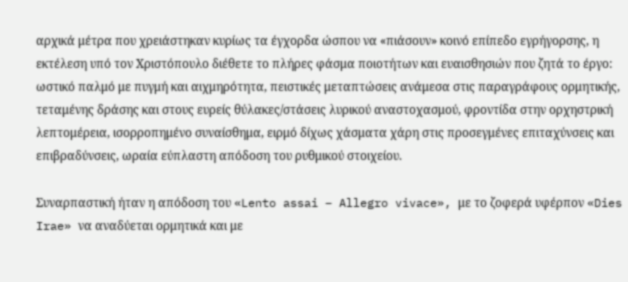αρχικά μέτρα που χρειάστηκαν κυρίως τα έγχορδα ώσπου να «πιάσουν» κοινό επίπεδο εγρήγορσης, η εκτέλεση υπό τον Χριστόπουλο διέθετε το πλήρες φάσμα ποιοτήτων και ευαισθησιών που ζητά το έργο: ωστικό παλμό με πυγμή και αιχμηρότητα, πειστικές μεταπτώσεις ανάμεσα στις παραγράφους ορμητικής, τεταμένης δράσης και στους ευρείς θύλακες/στάσεις λυρικού αναστοχασμού, φροντίδα στην ορχηστρική λεπτομέρεια, ισορροπημένο συναίσθημα, ειρμό δίχως χάσματα χάρη στις προσεγμένες επιταχύνσεις και επιβραδύνσεις, ωραία εύπλαστη απόδοση του ρυθμικού στοιχείου.

Συναρπαστική ήταν η απόδοση του «Lento assai – Allegro vivace», με το ζοφερά υφέρπον «Dies Irae» να αναδύεται ορμητικά και με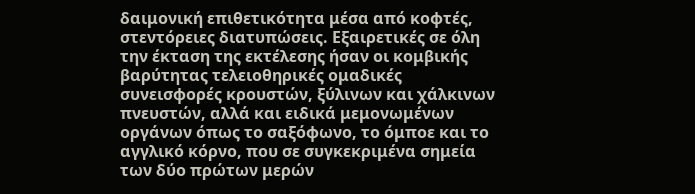δαιμονική επιθετικότητα μέσα από κοφτές, στεντόρειες διατυπώσεις. Εξαιρετικές σε όλη την έκταση της εκτέλεσης ήσαν οι κομβικής βαρύτητας τελειοθηρικές ομαδικές συνεισφορές κρουστών, ξύλινων και χάλκινων πνευστών, αλλά και ειδικά μεμονωμένων οργάνων όπως το σαξόφωνο, το όμποε και το αγγλικό κόρνο, που σε συγκεκριμένα σημεία των δύο πρώτων μερών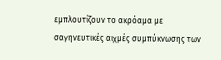εμπλουτίζουν το ακρόαμα με σαγηνευτικές αιχμές συμπύκνωσης των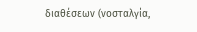διαθέσεων (νοσταλγία,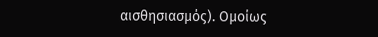αισθησιασμός). Ομοίως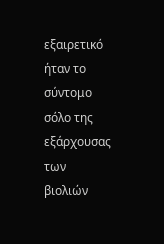εξαιρετικό ήταν το σύντομο σόλο της εξάρχουσας των βιολιών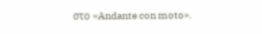στο «Andante con moto».